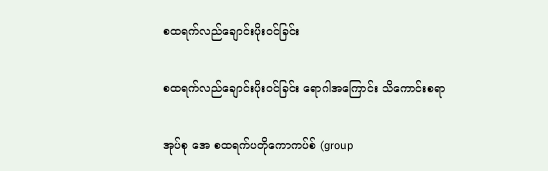စထရက်လည်ချောင်းပိုးဝင်ခြင်း

စထရက်လည်ချောင်းပိုးဝင်ခြင်း ရောဂါအကြောင်း သိကောင်းစရာ

အုပ်စု အေ စထရက်ပတိုကောကပ်စ် (group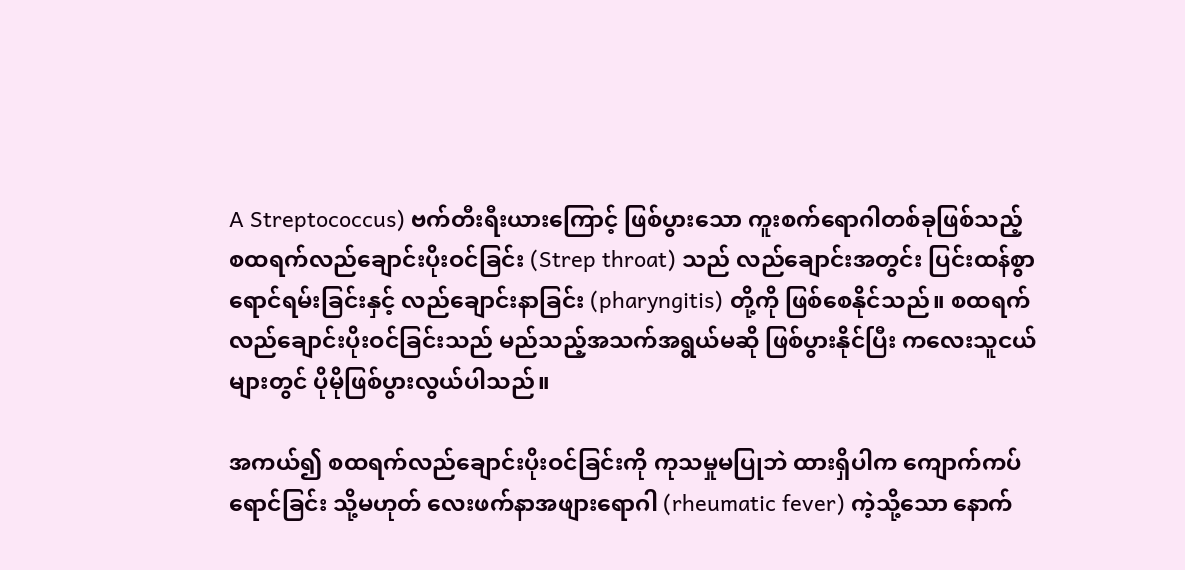A Streptococcus) ဗက်တီးရီးယားကြောင့် ဖြစ်ပွားသော ကူးစက်ရောဂါတစ်ခုဖြစ်သည့် စထရက်လည်ချောင်းပိုးဝင်ခြင်း (Strep throat) သည် လည်ချောင်းအတွင်း ပြင်းထန်စွာရောင်ရမ်းခြင်းနှင့် လည်ချောင်းနာခြင်း (pharyngitis) တို့ကို ဖြစ်စေနိုင်သည်။ စထရက်လည်ချောင်းပိုးဝင်ခြင်းသည် မည်သည့်အသက်အရွယ်မဆို ဖြစ်ပွားနိုင်ပြီး ကလေးသူငယ်များတွင် ပိုမိုဖြစ်ပွားလွယ်ပါသည်။

အကယ်၍ စထရက်လည်ချောင်းပိုးဝင်ခြင်းကို ကုသမှုမပြုဘဲ ထားရှိပါက ကျောက်ကပ်ရောင်ခြင်း သို့မဟုတ် လေးဖက်နာအဖျားရောဂါ (rheumatic fever) ကဲ့သို့သော နောက်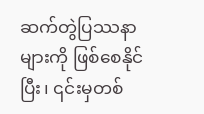ဆက်တွဲပြဿနာများကို ဖြစ်စေနိုင်ပြီး၊ ၎င်းမှတစ်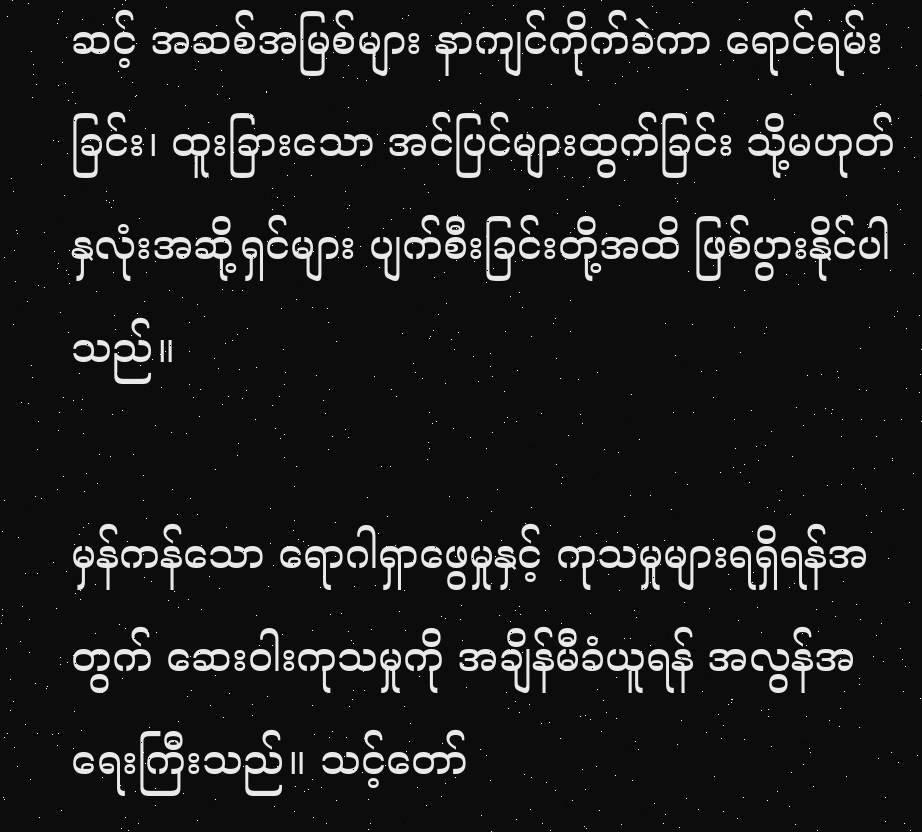ဆင့် အဆစ်အမြစ်များ နာကျင်ကိုက်ခဲကာ ရောင်ရမ်းခြင်း၊ ထူးခြားသော အင်ပြင်များထွက်ခြင်း သို့မဟုတ် နှလုံးအဆို့ရှင်များ ပျက်စီးခြင်းတို့အထိ ဖြစ်ပွားနိုင်ပါသည်။

မှန်ကန်သော ရောဂါရှာဖွေမှုနှင့် ကုသမှုများရရှိရန်အတွက် ဆေးဝါးကုသမှုကို အချိန်မီခံယူရန် အလွန်အရေးကြီးသည်။ သင့်တော်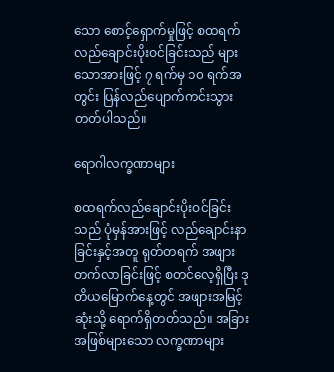သော စောင့်ရှောက်မှုဖြင့် စထရက်လည်ချောင်းပိုးဝင်ခြင်းသည် များသောအားဖြင့် ၇ ရက်မှ ၁၀ ရက်အတွင်း ပြန်လည်ပျောက်ကင်းသွားတတ်ပါသည်။

ရောဂါလက္ခဏာများ

စထရက်လည်ချောင်းပိုးဝင်ခြင်းသည် ပုံမှန်အားဖြင့် လည်ချောင်းနာခြင်းနှင့်အတူ ရုတ်တရက် အဖျားတက်လာခြင်းဖြင့် စတင်လေ့ရှိပြီး ဒုတိယမြောက်နေ့တွင် အဖျားအမြင့်ဆုံးသို့ ရောက်ရှိတတ်သည်။ အခြားအဖြစ်များသော လက္ခဏာများ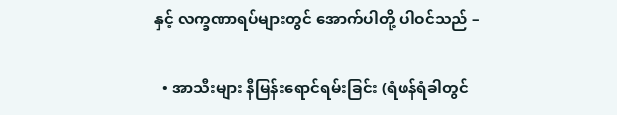နှင့် လက္ခဏာရပ်များတွင် အောက်ပါတို့ ပါဝင်သည် –

  • အာသီးများ နီမြန်းရောင်ရမ်းခြင်း (ရံဖန်ရံခါတွင်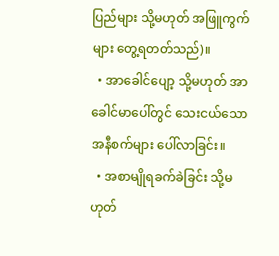ပြည်များ သို့မဟုတ် အဖြူကွက်များ တွေ့ရတတ်သည်)။
  • အာခေါင်ပျော့ သို့မဟုတ် အာခေါင်မာပေါ်တွင် သေးငယ်သောအနီစက်များ ပေါ်လာခြင်း။
  • အစာမျိုရခက်ခဲခြင်း သို့မဟုတ်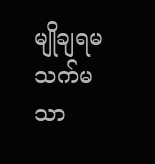မျိုချရမသက်မသာ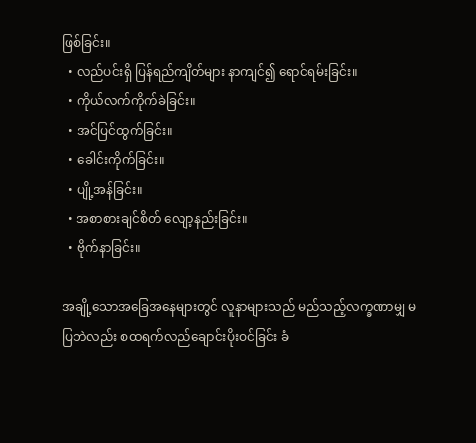ဖြစ်ခြင်း။
  • လည်ပင်းရှိ ပြန်ရည်ကျိတ်များ နာကျင်၍ ရောင်ရမ်းခြင်း။
  • ကိုယ်လက်ကိုက်ခဲခြင်း။
  • အင်ပြင်ထွက်ခြင်း။
  • ခေါင်းကိုက်ခြင်း။
  • ပျို့အန်ခြင်း။
  • အစာစားချင်စိတ် လျော့နည်းခြင်း။
  • ဗိုက်နာခြင်း။

အချို့သောအခြေအနေများတွင် လူနာများသည် မည်သည့်လက္ခဏာမျှ မပြဘဲလည်း စထရက်လည်ချောင်းပိုးဝင်ခြင်း ခံ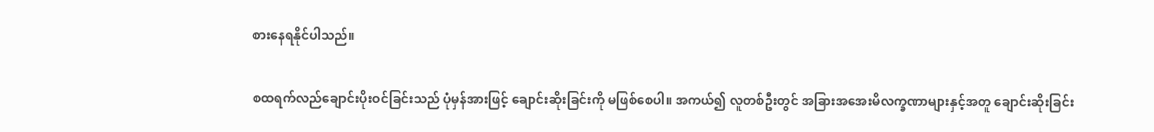စားနေရနိုင်ပါသည်။

စထရက်လည်ချောင်းပိုးဝင်ခြင်းသည် ပုံမှန်အားဖြင့် ချောင်းဆိုးခြင်းကို မဖြစ်စေပါ။ အကယ်၍ လူတစ်ဦးတွင် အခြားအအေးမိလက္ခဏာများနှင့်အတူ ချောင်းဆိုးခြင်း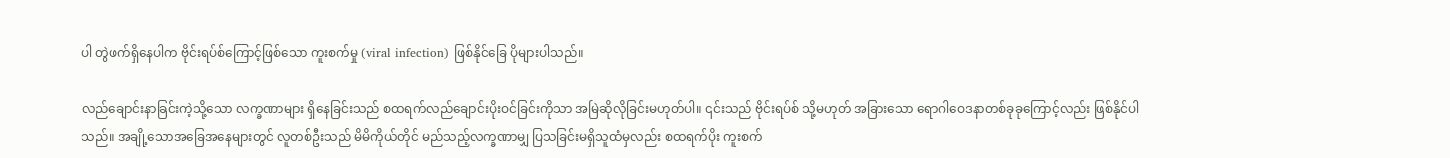ပါ တွဲဖက်ရှိနေပါက ဗိုင်းရပ်စ်ကြောင့်ဖြစ်သော ကူးစက်မှု (viral infection) ဖြစ်နိုင်ခြေ ပိုများပါသည်။

လည်ချောင်းနာခြင်းကဲ့သို့သော လက္ခဏာများ ရှိနေခြင်းသည် စထရက်လည်ချောင်းပိုးဝင်ခြင်းကိုသာ အမြဲဆိုလိုခြင်းမဟုတ်ပါ။ ၎င်းသည် ဗိုင်းရပ်စ် သို့မဟုတ် အခြားသော ရောဂါဝေဒနာတစ်ခုခုကြောင့်လည်း ဖြစ်နိုင်ပါသည်။ အချို့သောအခြေအနေများတွင် လူတစ်ဦးသည် မိမိကိုယ်တိုင် မည်သည့်လက္ခဏာမျှ ပြသခြင်းမရှိသူထံမှလည်း စထရက်ပိုး ကူးစက်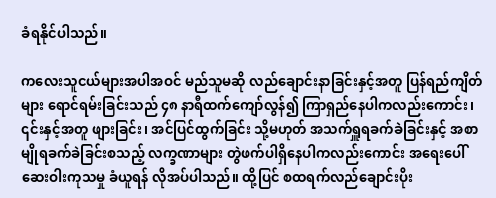ခံရနိုင်ပါသည်။

ကလေးသူငယ်များအပါအဝင် မည်သူမဆို လည်ချောင်းနာခြင်းနှင့်အတူ ပြန်ရည်ကျိတ်များ ရောင်ရမ်းခြင်းသည် ၄၈ နာရီထက်ကျော်လွန်၍ ကြာရှည်နေပါကလည်းကောင်း၊ ၎င်းနှင့်အတူ ဖျားခြင်း၊ အင်ပြင်ထွက်ခြင်း သို့မဟုတ် အသက်ရှူရခက်ခဲခြင်းနှင့် အစာမျိုရခက်ခဲခြင်းစသည့် လက္ခဏာများ တွဲဖက်ပါရှိနေပါကလည်းကောင်း အရေးပေါ် ဆေးဝါးကုသမှု ခံယူရန် လိုအပ်ပါသည်။ ထို့ပြင် စထရက်လည်ချောင်းပိုး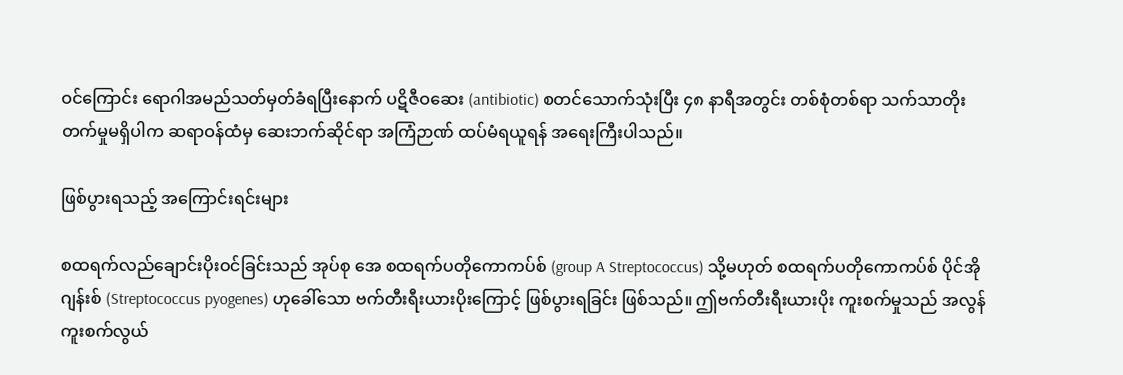ဝင်ကြောင်း ရောဂါအမည်သတ်မှတ်ခံရပြီးနောက် ပဋိဇီဝဆေး (antibiotic) စတင်သောက်သုံးပြီး ၄၈ နာရီအတွင်း တစ်စုံတစ်ရာ သက်သာတိုးတက်မှုမရှိပါက ဆရာဝန်ထံမှ ဆေးဘက်ဆိုင်ရာ အကြံဉာဏ် ထပ်မံရယူရန် အရေးကြီးပါသည်။

ဖြစ်ပွားရသည့် အကြောင်းရင်းများ

စထရက်လည်ချောင်းပိုးဝင်ခြင်းသည် အုပ်စု အေ စထရက်ပတိုကောကပ်စ် (group A Streptococcus) သို့မဟုတ် စထရက်ပတိုကောကပ်စ် ပိုင်အိုဂျန်းစ် (Streptococcus pyogenes) ဟုခေါ်သော ဗက်တီးရီးယားပိုးကြောင့် ဖြစ်ပွားရခြင်း ဖြစ်သည်။ ဤဗက်တီးရီးယားပိုး ကူးစက်မှုသည် အလွန်ကူးစက်လွယ်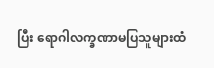ပြီး ရောဂါလက္ခဏာမပြသူများထံ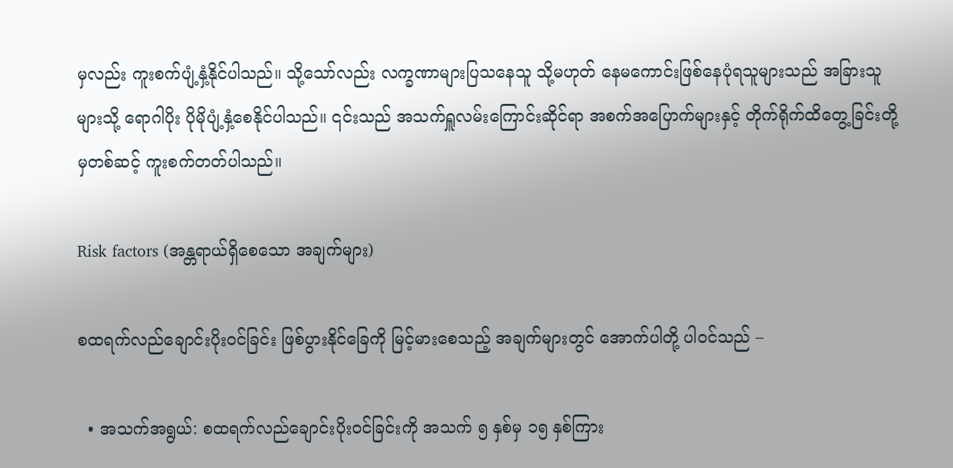မှလည်း ကူးစက်ပျံ့နှံ့နိုင်ပါသည်။ သို့သော်လည်း လက္ခဏာများပြသနေသူ သို့မဟုတ် နေမကောင်းဖြစ်နေပုံရသူများသည် အခြားသူများသို့ ရောဂါပိုး ပိုမိုပျံ့နှံ့စေနိုင်ပါသည်။ ၎င်းသည် အသက်ရှူလမ်းကြောင်းဆိုင်ရာ အစက်အပြောက်များနှင့် တိုက်ရိုက်ထိတွေ့ခြင်းတို့မှတစ်ဆင့် ကူးစက်တတ်ပါသည်။

Risk factors (အန္တရာယ်ရှိစေသော အချက်များ)

စထရက်လည်ချောင်းပိုးဝင်ခြင်း ဖြစ်ပွားနိုင်ခြေကို မြင့်မားစေသည့် အချက်များတွင် အောက်ပါတို့ ပါဝင်သည် –

  • အသက်အရွယ်: စထရက်လည်ချောင်းပိုးဝင်ခြင်းကို အသက် ၅ နှစ်မှ ၁၅ နှစ်ကြား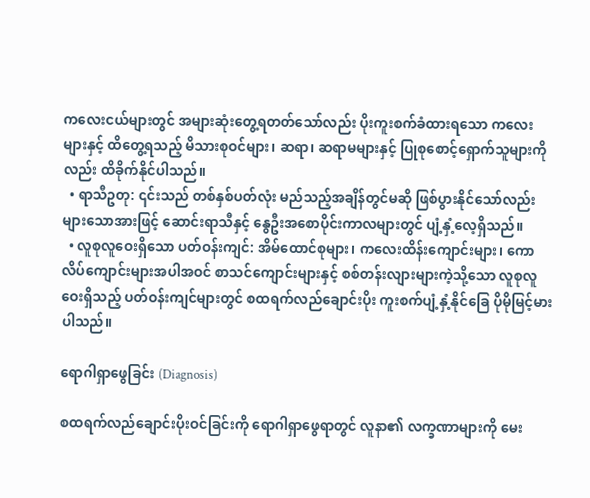ကလေးငယ်များတွင် အများဆုံးတွေ့ရတတ်သော်လည်း ပိုးကူးစက်ခံထားရသော ကလေးများနှင့် ထိတွေ့ရသည့် မိသားစုဝင်များ၊ ဆရာ၊ ဆရာမများနှင့် ပြုစုစောင့်ရှောက်သူများကိုလည်း ထိခိုက်နိုင်ပါသည်။
  • ရာသီဥတု: ၎င်းသည် တစ်နှစ်ပတ်လုံး မည်သည့်အချိန်တွင်မဆို ဖြစ်ပွားနိုင်သော်လည်း များသောအားဖြင့် ဆောင်းရာသီနှင့် နွေဦးအစောပိုင်းကာလများတွင် ပျံ့နှံ့လေ့ရှိသည်။
  • လူစုလူဝေးရှိသော ပတ်ဝန်းကျင်: အိမ်ထောင်စုများ၊ ကလေးထိန်းကျောင်းများ၊ ကောလိပ်ကျောင်းများအပါအဝင် စာသင်ကျောင်းများနှင့် စစ်တန်းလျားများကဲ့သို့သော လူစုလူဝေးရှိသည့် ပတ်ဝန်းကျင်များတွင် စထရက်လည်ချောင်းပိုး ကူးစက်ပျံ့နှံ့နိုင်ခြေ ပိုမိုမြင့်မားပါသည်။

ရောဂါရှာဖွေခြင်း (Diagnosis)

စထရက်လည်ချောင်းပိုးဝင်ခြင်းကို ရောဂါရှာဖွေရာတွင် လူနာ၏ လက္ခဏာများကို မေး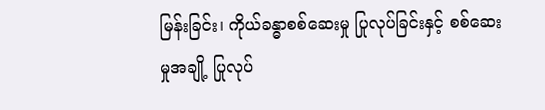မြန်းခြင်း၊ ကိုယ်ခန္ဓာစစ်ဆေးမှု ပြုလုပ်ခြင်းနှင့် စစ်ဆေးမှုအချို့ ပြုလုပ်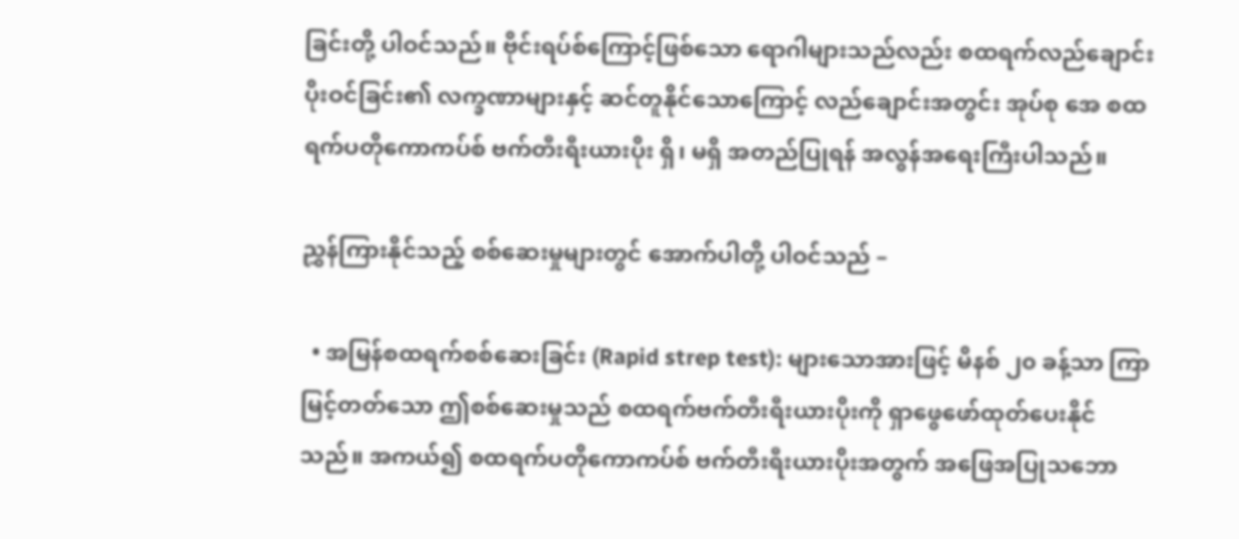ခြင်းတို့ ပါဝင်သည်။ ဗိုင်းရပ်စ်ကြောင့်ဖြစ်သော ရောဂါများသည်လည်း စထရက်လည်ချောင်းပိုးဝင်ခြင်း၏ လက္ခဏာများနှင့် ဆင်တူနိုင်သောကြောင့် လည်ချောင်းအတွင်း အုပ်စု အေ စထရက်ပတိုကောကပ်စ် ဗက်တီးရီးယားပိုး ရှိ၊ မရှိ အတည်ပြုရန် အလွန်အရေးကြီးပါသည်။

ညွှန်ကြားနိုင်သည့် စစ်ဆေးမှုများတွင် အောက်ပါတို့ ပါဝင်သည် –

  • အမြန်စထရက်စစ်ဆေးခြင်း (Rapid strep test): များသောအားဖြင့် မိနစ် ၂၀ ခန့်သာ ကြာမြင့်တတ်သော ဤစစ်ဆေးမှုသည် စထရက်ဗက်တီးရီးယားပိုးကို ရှာဖွေဖော်ထုတ်ပေးနိုင်သည်။ အကယ်၍ စထရက်ပတိုကောကပ်စ် ဗက်တီးရီးယားပိုးအတွက် အဖြေအပြုသဘော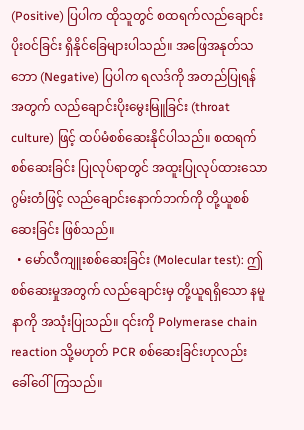(Positive) ပြပါက ထိုသူတွင် စထရက်လည်ချောင်းပိုးဝင်ခြင်း ရှိနိုင်ခြေများပါသည်။ အဖြေအနုတ်သဘော (Negative) ပြပါက ရလဒ်ကို အတည်ပြုရန်အတွက် လည်ချောင်းပိုးမွေးမြူခြင်း (throat culture) ဖြင့် ထပ်မံစစ်ဆေးနိုင်ပါသည်။ စထရက်စစ်ဆေးခြင်း ပြုလုပ်ရာတွင် အထူးပြုလုပ်ထားသော ဂွမ်းတံဖြင့် လည်ချောင်းနောက်ဘက်ကို တို့ယူစစ်ဆေးခြင်း ဖြစ်သည်။
  • မော်လီကျူးစစ်ဆေးခြင်း (Molecular test): ဤစစ်ဆေးမှုအတွက် လည်ချောင်းမှ တို့ယူရရှိသော နမူနာကို အသုံးပြုသည်။ ၎င်းကို Polymerase chain reaction သို့မဟုတ် PCR စစ်ဆေးခြင်းဟုလည်း ခေါ်ဝေါ်ကြသည်။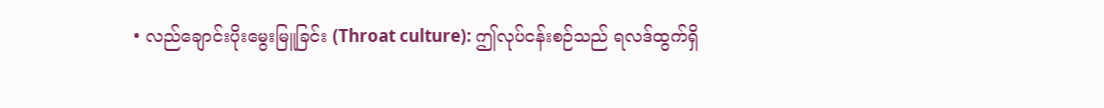• လည်ချောင်းပိုးမွေးမြူခြင်း (Throat culture): ဤလုပ်ငန်းစဉ်သည် ရလဒ်ထွက်ရှိ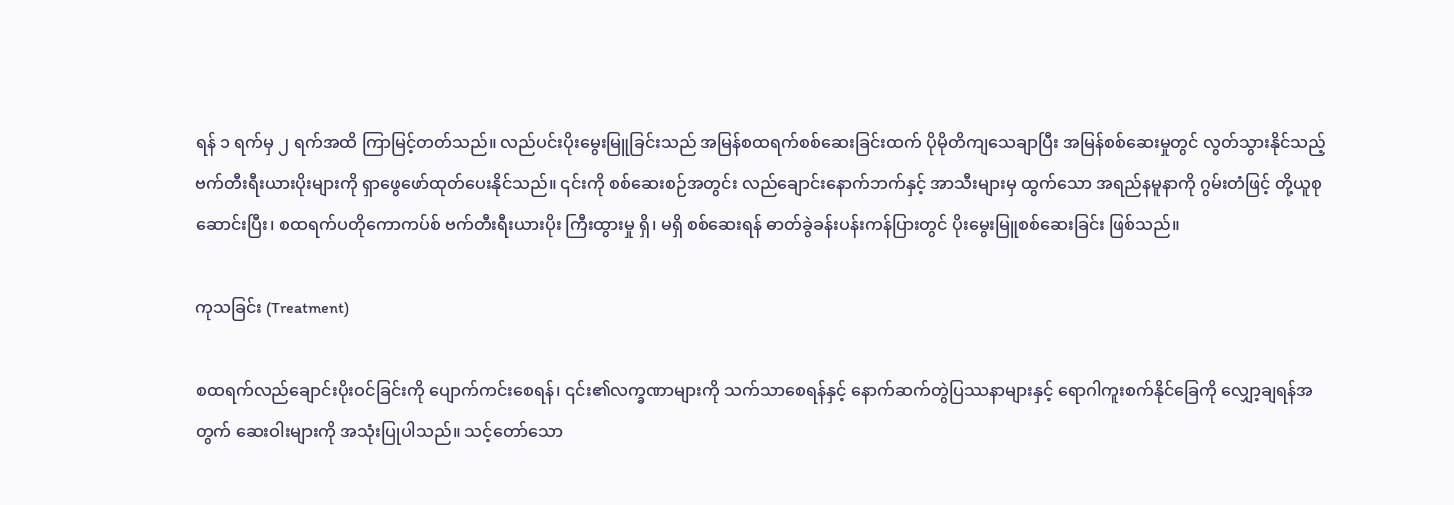ရန် ၁ ရက်မှ ၂ ရက်အထိ ကြာမြင့်တတ်သည်။ လည်ပင်းပိုးမွေးမြူခြင်းသည် အမြန်စထရက်စစ်ဆေးခြင်းထက် ပိုမိုတိကျသေချာပြီး အမြန်စစ်ဆေးမှုတွင် လွတ်သွားနိုင်သည့် ဗက်တီးရီးယားပိုးများကို ရှာဖွေဖော်ထုတ်ပေးနိုင်သည်။ ၎င်းကို စစ်ဆေးစဉ်အတွင်း လည်ချောင်းနောက်ဘက်နှင့် အာသီးများမှ ထွက်သော အရည်နမူနာကို ဂွမ်းတံဖြင့် တို့ယူစုဆောင်းပြီး၊ စထရက်ပတိုကောကပ်စ် ဗက်တီးရီးယားပိုး ကြီးထွားမှု ရှိ၊ မရှိ စစ်ဆေးရန် ဓာတ်ခွဲခန်းပန်းကန်ပြားတွင် ပိုးမွေးမြူစစ်ဆေးခြင်း ဖြစ်သည်။

ကုသခြင်း (Treatment)

စထရက်လည်ချောင်းပိုးဝင်ခြင်းကို ပျောက်ကင်းစေရန်၊ ၎င်း၏လက္ခဏာများကို သက်သာစေရန်နှင့် နောက်ဆက်တွဲပြဿနာများနှင့် ရောဂါကူးစက်နိုင်ခြေကို လျှော့ချရန်အတွက် ဆေးဝါးများကို အသုံးပြုပါသည်။ သင့်တော်သော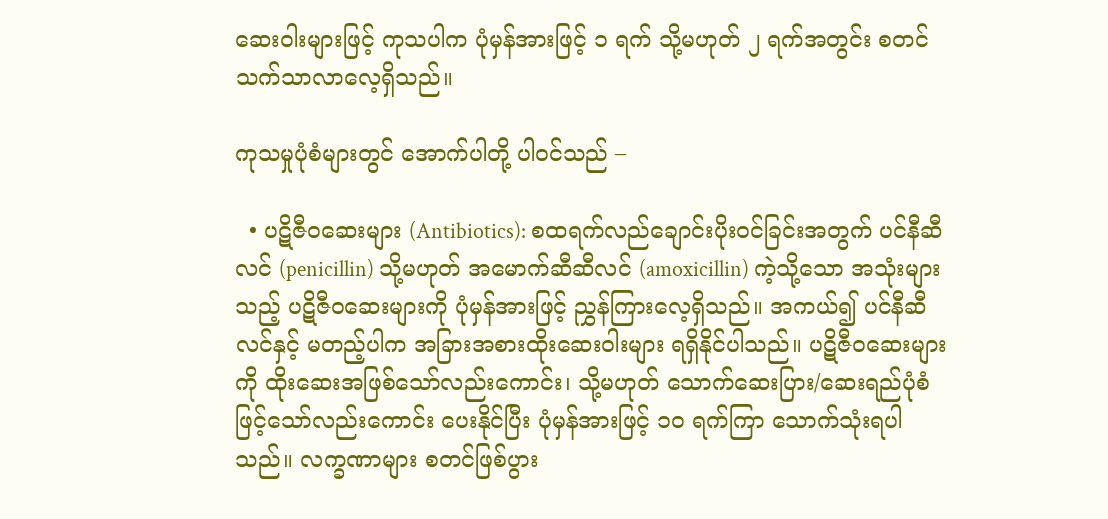ဆေးဝါးများဖြင့် ကုသပါက ပုံမှန်အားဖြင့် ၁ ရက် သို့မဟုတ် ၂ ရက်အတွင်း စတင်သက်သာလာလေ့ရှိသည်။

ကုသမှုပုံစံများတွင် အောက်ပါတို့ ပါဝင်သည် –

  • ပဋိဇီဝဆေးများ (Antibiotics): စထရက်လည်ချောင်းပိုးဝင်ခြင်းအတွက် ပင်နီဆီလင် (penicillin) သို့မဟုတ် အမောက်ဆီဆီလင် (amoxicillin) ကဲ့သို့သော အသုံးများသည့် ပဋိဇီဝဆေးများကို ပုံမှန်အားဖြင့် ညွှန်ကြားလေ့ရှိသည်။ အကယ်၍ ပင်နီဆီလင်နှင့် မတည့်ပါက အခြားအစားထိုးဆေးဝါးများ ရရှိနိုင်ပါသည်။ ပဋိဇီဝဆေးများကို ထိုးဆေးအဖြစ်သော်လည်းကောင်း၊ သို့မဟုတ် သောက်ဆေးပြား/ဆေးရည်ပုံစံဖြင့်သော်လည်းကောင်း ပေးနိုင်ပြီး ပုံမှန်အားဖြင့် ၁၀ ရက်ကြာ သောက်သုံးရပါသည်။ လက္ခဏာများ စတင်ဖြစ်ပွား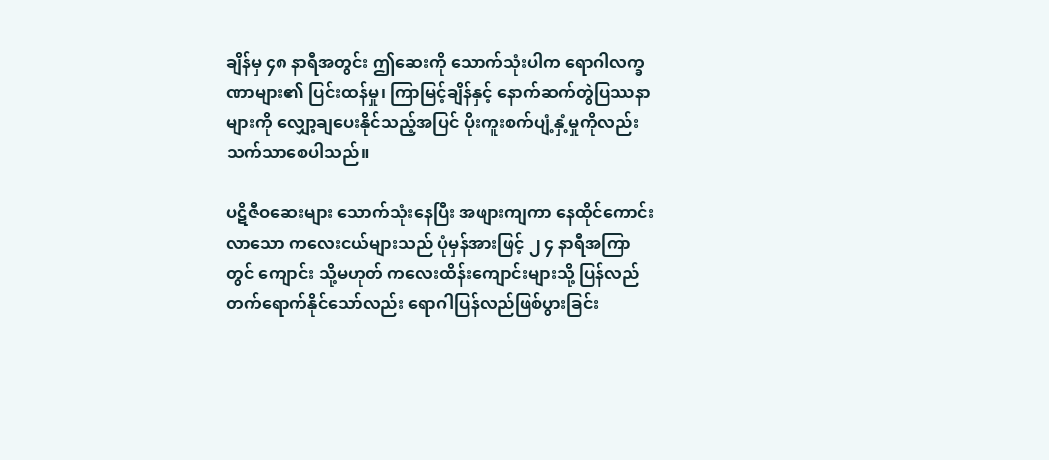ချိန်မှ ၄၈ နာရီအတွင်း ဤဆေးကို သောက်သုံးပါက ရောဂါလက္ခဏာများ၏ ပြင်းထန်မှု၊ ကြာမြင့်ချိန်နှင့် နောက်ဆက်တွဲပြဿနာများကို လျှော့ချပေးနိုင်သည့်အပြင် ပိုးကူးစက်ပျံ့နှံ့မှုကိုလည်း သက်သာစေပါသည်။

ပဋိဇီဝဆေးများ သောက်သုံးနေပြီး အဖျားကျကာ နေထိုင်ကောင်းလာသော ကလေးငယ်များသည် ပုံမှန်အားဖြင့် ၂ ၄ နာရီအကြာတွင် ကျောင်း သို့မဟုတ် ကလေးထိန်းကျောင်းများသို့ ပြန်လည်တက်ရောက်နိုင်သော်လည်း ရောဂါပြန်လည်ဖြစ်ပွားခြင်း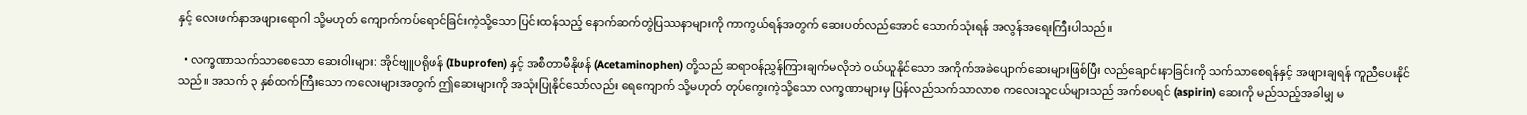နှင့် လေးဖက်နာအဖျားရောဂါ သို့မဟုတ် ကျောက်ကပ်ရောင်ခြင်းကဲ့သို့သော ပြင်းထန်သည့် နောက်ဆက်တွဲပြဿနာများကို ကာကွယ်ရန်အတွက် ဆေးပတ်လည်အောင် သောက်သုံးရန် အလွန်အရေးကြီးပါသည်။

  • လက္ခဏာသက်သာစေသော ဆေးဝါးများ: အိုင်ဗျူပရိုဖန် (Ibuprofen) နှင့် အစီတာမီနိုဖန် (Acetaminophen) တို့သည် ဆရာဝန်ညွှန်ကြားချက်မလိုဘဲ ဝယ်ယူနိုင်သော အကိုက်အခဲပျောက်ဆေးများဖြစ်ပြီး လည်ချောင်းနာခြင်းကို သက်သာစေရန်နှင့် အဖျားချရန် ကူညီပေးနိုင်သည်။ အသက် ၃ နှစ်ထက်ကြီးသော ကလေးများအတွက် ဤဆေးများကို အသုံးပြုနိုင်သော်လည်း ရေကျောက် သို့မဟုတ် တုပ်ကွေးကဲ့သို့သော လက္ခဏာများမှ ပြန်လည်သက်သာလာစ ကလေးသူငယ်များသည် အက်စပရင် (aspirin) ဆေးကို မည်သည့်အခါမျှ မ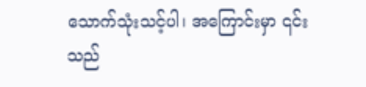သောက်သုံးသင့်ပါ၊ အကြောင်းမှာ ၎င်းသည်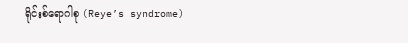ရိုင်းစ်ရောဂါစု (Reye’s syndrome)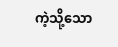ကဲ့သို့သော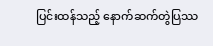ပြင်းထန်သည့် နောက်ဆက်တွဲပြဿ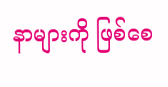နာများကို ဖြစ်စေ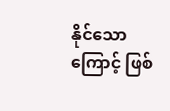နိုင်သောကြောင့် ဖြစ်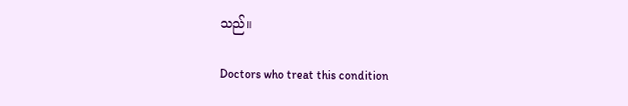သည်။

Doctors who treat this condition